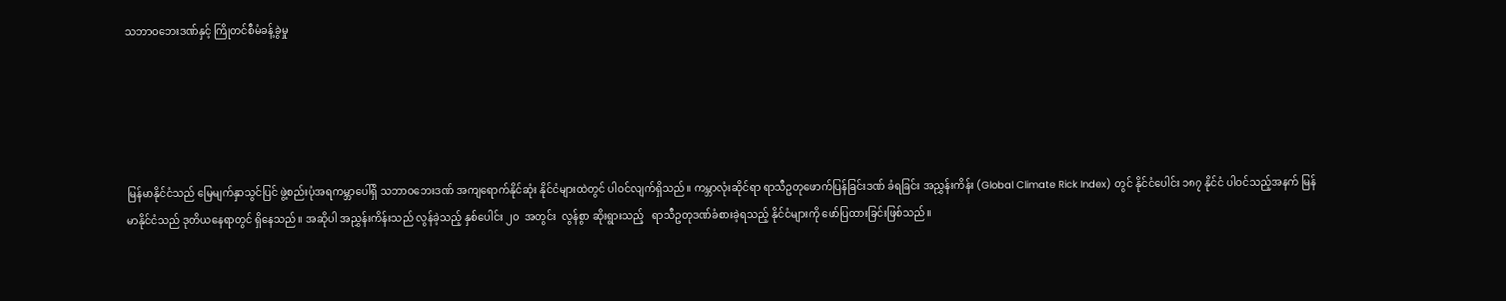သဘာဝဘေးဒဏ်နှင့် ကြိုတင်စီမံခန့်ခွဲမှု





မြန်မာနိုင်ငံသည် မြေမျက်နှာသွင်ပြင် ဖွဲ့စည်းပုံအရကမ္ဘာပေါ်ရှိ သဘာဝဘေးဒဏ် အကျရောက်နိုင်ဆုံး နိုင်ငံများထဲတွင် ပါဝင်လျက်ရှိသည်။ ကမ္ဘာလုံးဆိုင်ရာ ရာသီဥတုဖောက်ပြန်ခြင်းဒဏ် ခံရခြင်း အညွှန်းကိန်း (Global Climate Rick Index) တွင် နိုင်ငံပေါင်း ၁၈၇ နိုင်ငံ ပါဝင်သည့်အနက် မြန်မာနိုင်ငံသည် ဒုတိယနေရာတွင် ရှိနေသည်။ အဆိုပါ အညွှန်းကိန်းသည် လွန်ခဲ့သည့် နှစ်ပေါင်း ၂၀  အတွင်း  လွန်စွာ ဆိုးရွားသည့်   ရာသီဥတုဒဏ်ခံစားခဲ့ရသည့် နိုင်ငံများကို ဖော်ပြထားခြင်းဖြစ်သည်။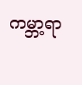ကမ္ဘာ့ရာ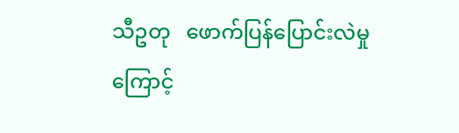သီဥတု   ဖောက်ပြန်ပြောင်းလဲမှုကြောင့်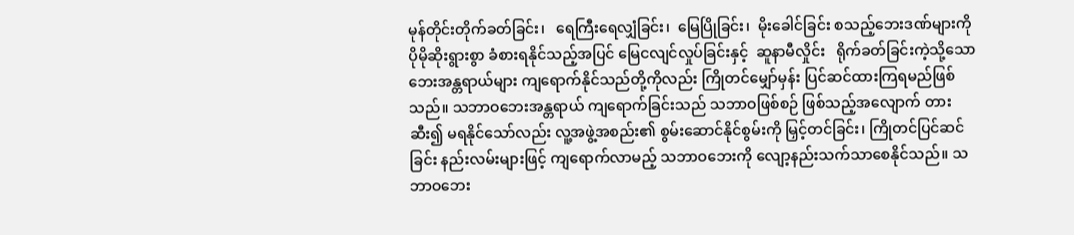မုန်တိုင်းတိုက်ခတ်ခြင်း၊   ရေကြီးရေလျှံခြင်း၊  မြေပြိုခြင်း၊  မိုးခေါင်ခြင်း စသည့်ဘေးဒဏ်များကို ပိုမိုဆိုးရွားစွာ ခံစားရနိုင်သည့်အပြင် မြေငလျင်လှုပ်ခြင်းနှင့်  ဆူနာမီလှိုင်း   ရိုက်ခတ်ခြင်းကဲ့သို့သော ဘေးအန္တရာယ်များ ကျရောက်နိုင်သည်တို့ကိုလည်း ကြိုတင်မျှော်မှန်း ပြင်ဆင်ထားကြရမည်ဖြစ်သည်။ သဘာဝဘေးအန္တရာယ် ကျရောက်ခြင်းသည် သဘာဝဖြစ်စဉ် ဖြစ်သည့်အလျောက် တားဆီး၍ မရနိုင်သော်လည်း လူ့အဖွဲ့အစည်း၏ စွမ်းဆောင်နိုင်စွမ်းကို မြှင့်တင်ခြင်း၊ ကြိုတင်ပြင်ဆင်ခြင်း နည်းလမ်းများဖြင့် ကျရောက်လာမည့် သဘာဝဘေးကို လျော့နည်းသက်သာစေနိုင်သည်။ သဘာဝဘေး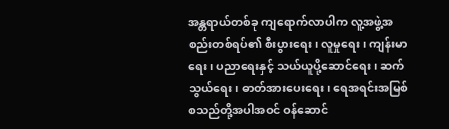အန္တရာယ်တစ်ခု ကျရောက်လာပါက လူ့အဖွဲ့အစည်းတစ်ရပ်၏ စီးပွားရေး၊ လူမှုရေး၊ ကျန်းမာရေး၊ ပညာရေးနှင့် သယ်ယူပို့ဆောင်ရေး၊ ဆက်သွယ်ရေး၊ ဓာတ်အားပေးရေး၊ ရေအရင်းအမြစ် စသည်တို့အပါအဝင် ဝန်ဆောင်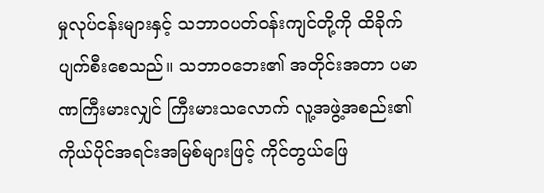မှုလုပ်ငန်းများနှင့် သဘာဝပတ်ဝန်းကျင်တို့ကို ထိခိုက်ပျက်စီးစေသည်။ သဘာဝဘေး၏ အတိုင်းအတာ ပမာဏကြီးမားလျှင် ကြီးမားသလောက် လူ့အဖွဲ့အစည်း၏ ကိုယ်ပိုင်အရင်းအမြစ်များဖြင့် ကိုင်တွယ်ဖြေ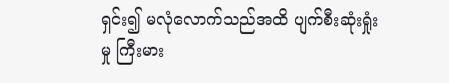ရှင်း၍ မလုံလောက်သည်အထိ ပျက်စီးဆုံးရှုံးမှု ကြီးမား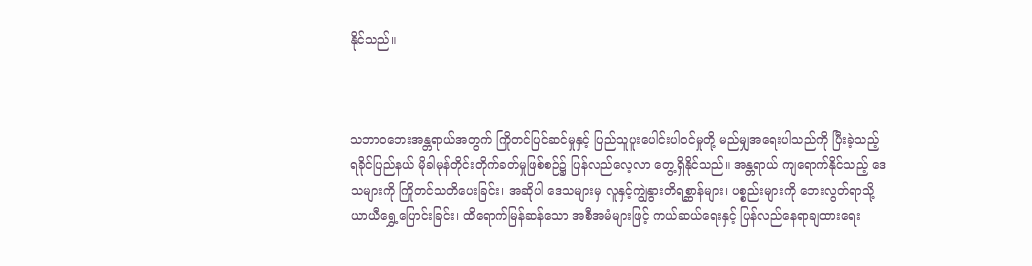နိုင်သည်။



သဘာဝဘေးအန္တရာယ်အတွက် ကြိုတင်ပြင်ဆင်မှုနှင့် ပြည်သူပူးပေါင်းပါဝင်မှုတို့ မည်မျှအရေးပါသည်ကို ပြီးခဲ့သည့် ရခိုင်ပြည်နယ် မိုခါမုန်တိုင်းတိုက်ခတ်မှုဖြစ်စဉ်၌ ပြန်လည်လေ့လာ တွေ့ရှိနိုင်သည်။ အန္တရာယ် ကျရောက်နိုင်သည့် ဒေသများကို ကြိုတင်သတိပေးခြင်း၊ အဆိုပါ ဒေသများမှ လူနှင့်ကျွဲနွားတိရစ္ဆာန်များ၊ ပစ္စည်းများကို ဘေးလွတ်ရာသို့ ယာယီရွှေ့ပြောင်းခြင်း၊ ထိရောက်မြန်ဆန်သော အစီအမံများဖြင့် ကယ်ဆယ်ရေးနှင့် ပြန်လည်နေရာချထားရေး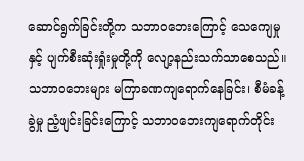ဆောင်ရွက်ခြင်းတို့က သဘာဝဘေးကြောင့် သေကျေမှုနှင့် ပျက်စီးဆုံးရှုံးမှုတို့ကို လျော့နည်းသက်သာစေသည်။ သဘာဝဘေးများ မကြာခဏကျရောက်နေခြင်း၊ စီမံခန့်ခွဲမှု ညံ့ဖျင်းခြင်းကြောင့် သဘာဝဘေးကျရောက်တိုင်း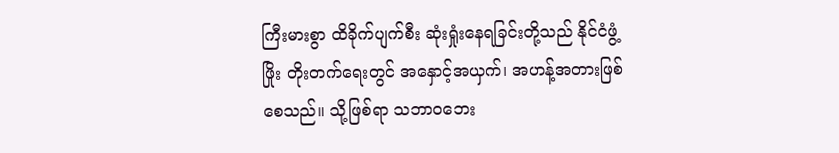ကြီးမားစွာ ထိခိုက်ပျက်စီး ဆုံးရှုံးနေရခြင်းတို့သည် နိုင်ငံဖွံ့ဖြိုး တိုးတက်ရေးတွင် အနှောင့်အယှက်၊ အဟန့်အတားဖြစ်စေသည်။ သို့ဖြစ်ရာ သဘာဝဘေး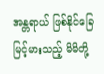အန္တရာယ် ဖြစ်နိုင်ခြေ မြင့်မားသည့် မိမိတို့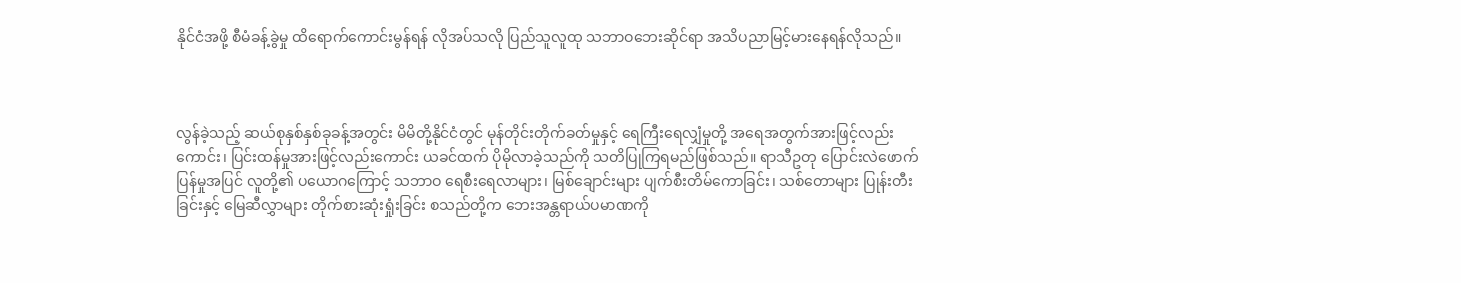နိုင်ငံအဖို့ စီမံခန့်ခွဲမှု ထိရောက်ကောင်းမွန်ရန် လိုအပ်သလို ပြည်သူလူထု သဘာဝဘေးဆိုင်ရာ အသိပညာမြင့်မားနေရန်လိုသည်။



လွန်ခဲ့သည့် ဆယ်စုနှစ်နှစ်ခုခန့်အတွင်း မိမိတို့နိုင်ငံတွင် မုန်တိုင်းတိုက်ခတ်မှုနှင့် ရေကြီးရေလျှံမှုတို့ အရေအတွက်အားဖြင့်လည်းကောင်း၊ ပြင်းထန်မှုအားဖြင့်လည်းကောင်း ယခင်ထက် ပိုမိုလာခဲ့သည်ကို သတိပြုကြရမည်ဖြစ်သည်။ ရာသီဥတု ပြောင်းလဲဖောက်ပြန်မှုအပြင် လူတို့၏ ပယောဂကြောင့် သဘာဝ ရေစီးရေလာများ၊ မြစ်ချောင်းများ ပျက်စီးတိမ်ကောခြင်း၊ သစ်တောများ ပြုန်းတီးခြင်းနှင့် မြေဆီလွှာများ တိုက်စားဆုံးရှုံးခြင်း စသည်တို့က ဘေးအန္တရာယ်ပမာဏကို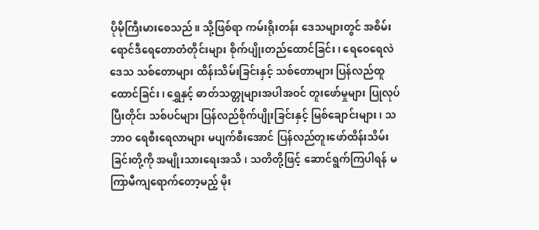ပိုမိုကြီးမားစေသည်။ သို့ဖြစ်ရာ ကမ်းရိုးတန်း ဒေသများတွင် အစိမ်းရောင်ဒီရေတောတံတိုင်းများ စိုက်ပျိုးတည်ထောင်ခြင်း၊ ရေဝေရေလဲဒေသ သစ်တောများ ထိန်းသိမ်းခြင်းနှင့် သစ်တောများ ပြန်လည်ထူထောင်ခြင်း၊ ရွှေနှင့် ဓာတ်သတ္တုများအပါအဝင် တူးဖော်မှုများ ပြုလုပ်ပြီးတိုင်း သစ်ပင်များ ပြန်လည်စိုက်ပျိုးခြင်းနှင့် မြစ်ချောင်းများ၊ သဘာဝ ရေစီးရေလာများ မပျက်စီးအောင် ပြန်လည်တူးဖော်ထိန်းသိမ်း ခြင်းတို့ကို အမျိုးသားရေးအသိ၊ သတိတို့ဖြင့် ဆောင်ရွက်ကြပါရန် မကြာမီကျရောက်တော့မည့် မိုး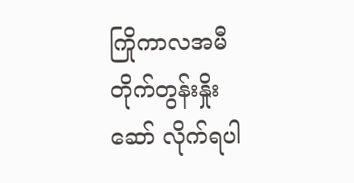ကြိုကာလအမီ တိုက်တွန်းနှိုးဆော် လိုက်ရပါ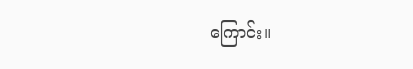ကြောင်း။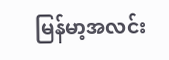မြန်မာ့အလင်း